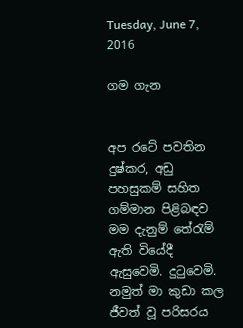Tuesday, June 7, 2016

ගම ගැන


අප රටේ පවතින දුෂ්කර, අඩු පහසුකම් සහිත ගම්මාන පිළිබඳව මම දැනුම් තේරැම් ඇති වියේදී ඇසුවෙමි. දුටුවෙමි. නමුත් මා කුඩා කල ජීවත් වූ පරිසරය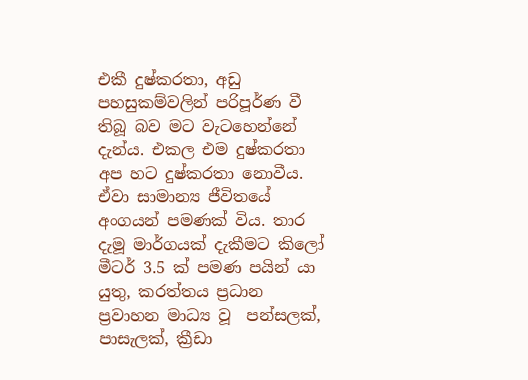එකී දුෂ්කරතා, අඩු පහසුකම්වලින් පරිපූර්ණ වී තිබූ බව මට වැටහෙන්නේ දැන්ය. එකල එම දුෂ්කරතා අප හට දුෂ්කරතා නොවීය. ඒවා සාමාන්‍ය ජීවිතයේ අංගයන් පමණක් විය. තාර දැමූ මාර්ගයක් දැකීමට කිලෝ මීටර් 3.5 ක් පමණ පයින් යා යුතු, කරත්තය ප්‍රධාන ප්‍රවාහන මාධ්‍ය වූ  පන්සලක්, පාසැලක්, ක්‍රීඩා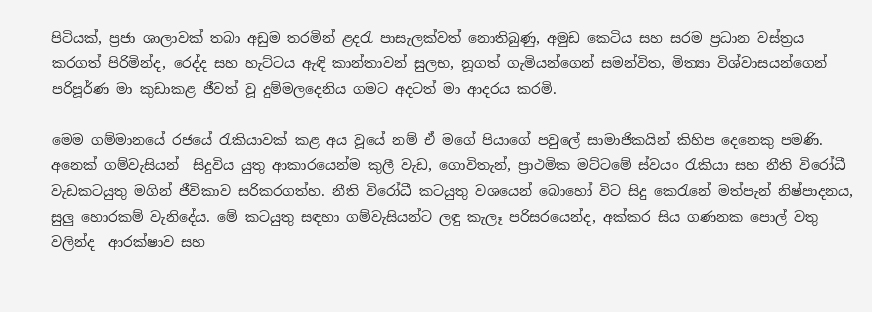පිටියක්, ප්‍රජා ශාලාවක් තබා අඩුම තරමින් ළදරැ පාසැලක්වත් නොතිබුණු, අමුඩ කෙටිය සහ සරම ප්‍රධාන වස්ත්‍රය කරගත් පිරිමින්ද, රෙද්ද සහ හැට්ටය ඇඳි කාන්තාවන් සුලභ, නූගත් ගැමියන්ගෙන් සමන්විත, මිත්‍යා විශ්වාසයන්ගෙන් පරිපූර්ණ මා කුඩාකළ ජීවත් වූ දුම්මලදෙනිය ගමට අදටත් මා ආදරය කරමි.

මෙම ගම්මානයේ රජයේ රැකියාවක් කළ අය වූයේ නම් ඒ මගේ පියාගේ පවුලේ සාමාජිකයින් කිහිප දෙනෙකු පමණි. අනෙක් ගම්වැසියන්  සිදුවිය යුතු ආකාරයෙන්ම කුලී වැඩ, ගොවිතැන්, ප්‍රාථමික මට්ටමේ ස්වයං රැකියා සහ නීති විරෝධී වැඩකටයුතු මගින් ජීවිකාව සරිකරගත්හ. නීති විරෝධී කටයුතු වශයෙන් බොහෝ විට සිදු කෙරැනේ මත්පැන් නිෂ්පාදනය, සුලු හොරකම් වැනිදේය. මේ කටයුතු සඳහා ගම්වැසියන්ට ලඳු කැලෑ පරිසරයෙන්ද, අක්කර සිය ගණනක පොල් වතු වලින්ද  ආරක්ෂාව සහ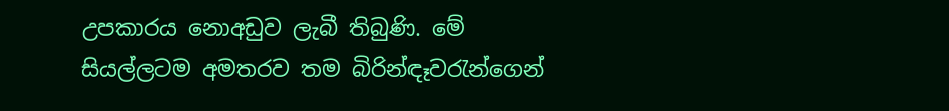උපකාරය නොඅඩුව ලැබී තිබුණි. මේ සියල්ලටම අමතරව තම බිරින්ඳෑවරැන්ගෙන්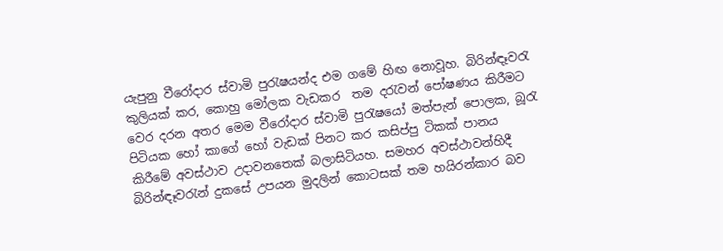යැපුනු වීරෝදාර ස්වාමි පුරැෂයන්ද එම ගමේ හිඟ නොවූහ. බිරින්ඳෑවරැ කුලියක් කර, කොහු මෝලක වැඩකර  තම දරැවන් පෝෂණය කිරීමට වෙර දරන අතර මෙම වීරෝදාර ස්වාමි පුරැෂයෝ මත්පැන් පොලක, බූරැ පිටියක හෝ කාගේ හෝ වැඩක් පිනට කර කසිප්පු ටිකක් පානය කිරීමේ අවස්ථාව උදාවනතෙක් බලාසිටියහ. සමහර අවස්ථාවන්හිදී බිරින්ඳෑවරැන් දුකසේ උපයන මුදලින් කොටසක් තම හයිරන්කාර බව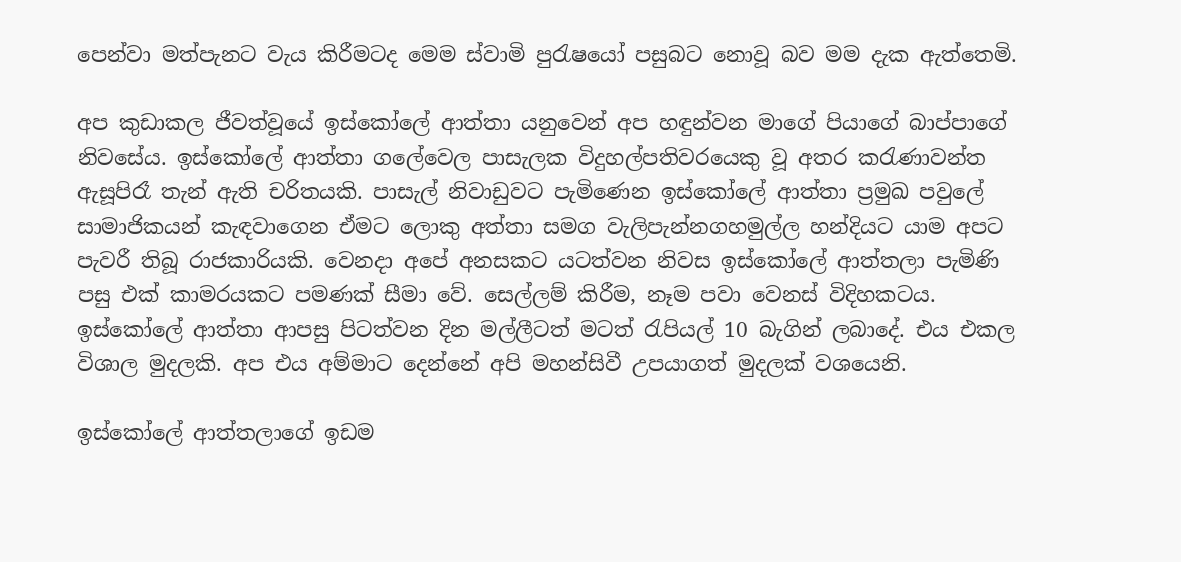පෙන්වා මත්පැනට වැය කිරීමටද මෙම ස්වාමි පුරැෂයෝ පසුබට නොවූ බව මම දැක ඇත්තෙමි.

අප කුඩාකල ජීවත්වූයේ ඉස්කෝලේ ආත්තා යනුවෙන් අප හඳුන්වන මාගේ පියාගේ බාප්පාගේ නිවසේය. ඉස්කෝලේ ආත්තා ගලේවෙල පාසැලක විදුහල්පතිවරයෙකු වූ අතර කරැණාවන්ත ඇසූපිරෑ තැන් ඇති චරිතයකි. පාසැල් නිවාඩුවට පැමිණෙන ඉස්කෝලේ ආත්තා ප්‍රමුඛ පවුලේ සාමාජිකයන් කැඳවාගෙන ඒමට ලොකු අත්තා සමග වැලිපැන්නගහමුල්ල හන්දියට යාම අපට පැවරී තිබූ රාජකාරියකි. වෙනදා අපේ අනසකට යටත්වන නිවස ඉස්කෝලේ ආත්තලා පැමිණි පසු එක් කාමරයකට පමණක් සීමා වේ. සෙල්ලම් කිරීම, නෑම පවා වෙනස් විදිහකටය. ඉස්කෝලේ ආත්තා ආපසු පිටත්වන දින මල්ලීටත් මටත් රැපියල් 10 බැගින් ලබාදේ. එය එකල විශාල මුදලකි. අප එය අම්මාට දෙන්නේ අපි මහන්සිවී උපයාගත් මුදලක් වශයෙනි.

ඉස්කෝලේ ආත්තලාගේ ඉඩම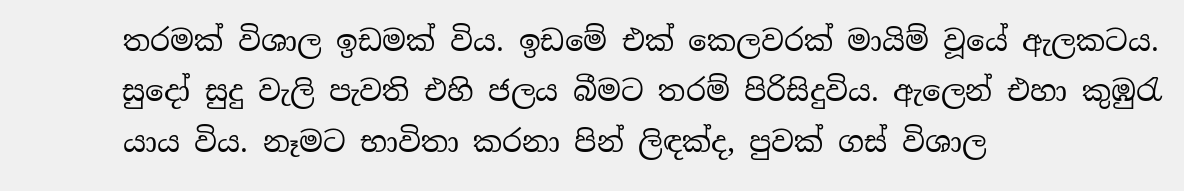තරමක් විශාල ඉඩමක් විය. ඉඩමේ එක් කෙලවරක් මායිම් වූයේ ඇලකටය. සුදෝ සුදු වැලි පැවති එහි ජලය බීමට තරම් පිරිසිදුවිය. ඇලෙන් එහා කුඹුරැ යාය විය. නෑමට භාවිතා කරනා පින් ලිඳක්ද, පුවක් ගස් විශාල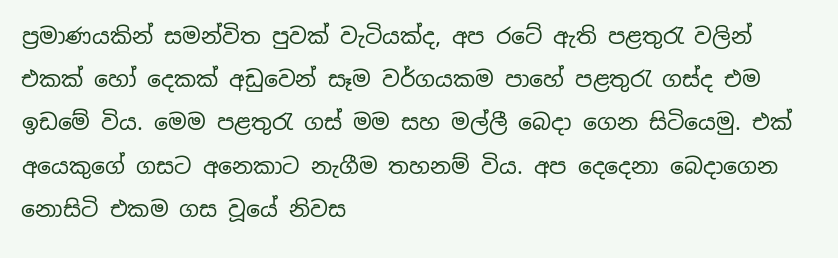ප්‍රමාණයකින් සමන්විත පුවක් වැටියක්ද, අප රටේ ඇති පළතුරැ වලින් එකක් හෝ දෙකක් අඩුවෙන් සෑම වර්ගයකම පාහේ පළතුරැ ගස්ද එම ඉඩමේ විය. මෙම පළතුරැ ගස් මම සහ මල්ලී බෙදා ගෙන සිටියෙමු. එක් අයෙකුගේ ගසට අනෙකාට නැගීම තහනම් විය. අප දෙදෙනා බෙදාගෙන නොසිටි එකම ගස වූයේ නිවස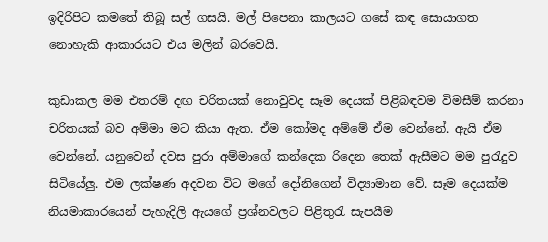ඉදිරිපිට කමතේ තිබූ සල් ගසයි. මල් පිපෙනා කාලයට ගසේ කඳ සොයාගත නොහැකි ආකාරයට එය මලින් බරවෙයි.

කුඩාකල මම එතරම් දඟ චරිතයක් නොවුවද සෑම දෙයක් පිළිබඳවම විමසීම් කරනා චරිතයක් බව අම්මා මට කියා ඇත. ඒම කෝමද අම්මේ ඒම වෙන්නේ. ඇයි ඒම වෙන්නේ. යනුවෙන් දවස පුරා අම්මාගේ කන්දෙක රිදෙන තෙක් ඇසීමට මම පුරැදුව සිටියේලු. එම ලක්ෂණ අදවන විට මගේ දෝනිගෙන් විද්‍යාමාන වේ. සෑම දෙයක්ම නියමාකාරයෙන් පැහැදිලි ඇයගේ ප්‍රශ්නවලට පිළිතුරැ සැපයීම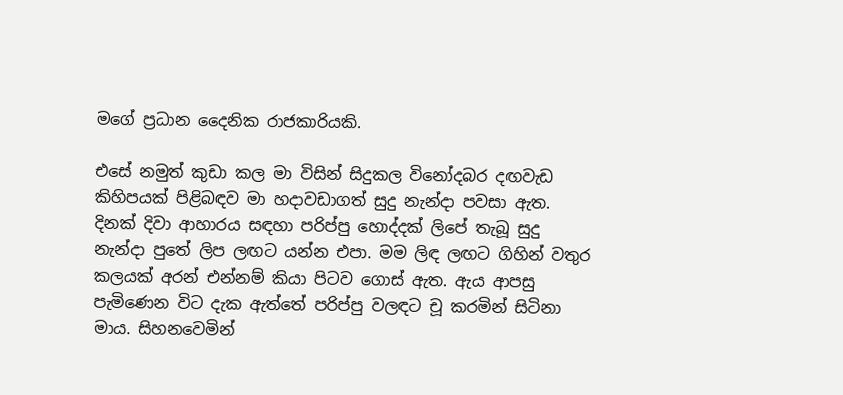මගේ ප්‍රධාන දෛනික රාජකාරියකි.

එසේ නමුත් කුඩා කල මා විසින් සිදුකල විනෝදබර දඟවැඩ කිහිපයක් පිළිබඳව මා හදාවඩාගත් සුදු නැන්දා පවසා ඇත. දිනක් දිවා ආහාරය සඳහා පරිප්පු හොද්දක් ලිපේ තැබූ සුදු නැන්දා පුතේ ලිප ලඟට යන්න එපා. මම ලිඳ ලඟට ගිහින් වතුර කලයක් අරන් එන්නම් කියා පිටව ගොස් ඇත. ඇය ආපසු පැමිණෙන විට දැක ඇත්තේ පරිප්පු වලඳට චූ කරමින් සිටිනා මාය. සිහනවෙමින්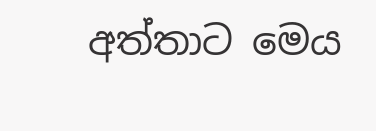අත්තාට මෙය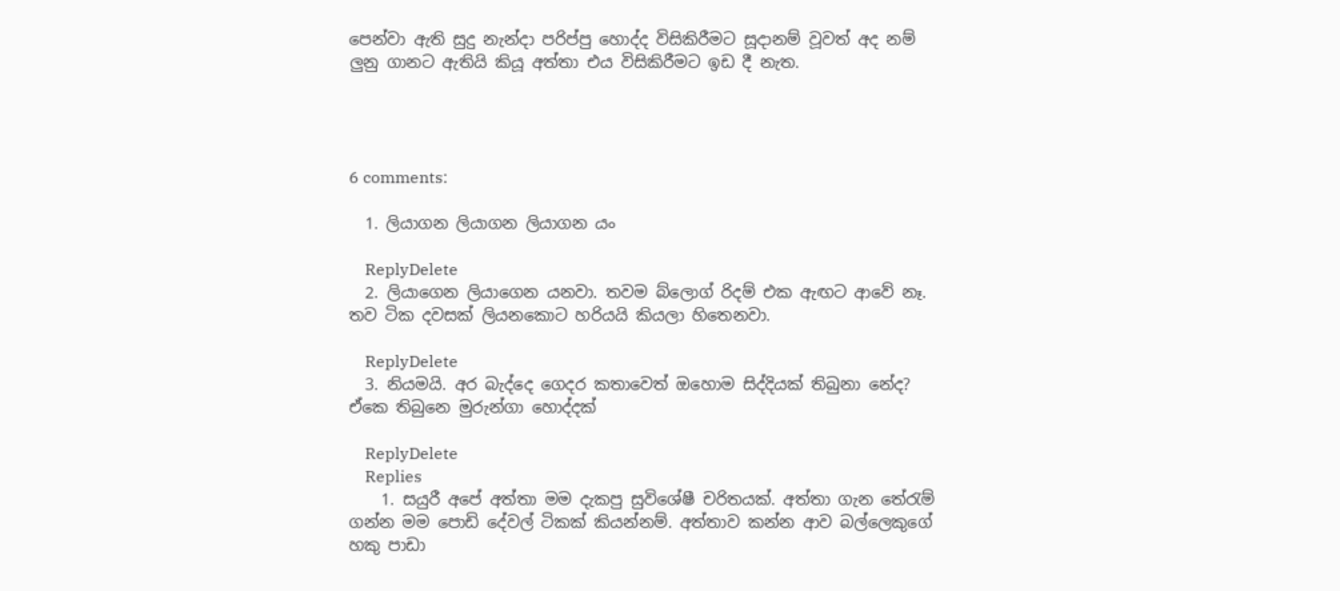පෙන්වා ඇති සුදු නැන්දා පරිප්පු හොද්ද විසිකිරීමට සූදානම් වූවත් අද නම් ලුනු ගානට ඇතියි කියූ අත්තා එය විසිකිරීමට ඉඩ දී නැත.




6 comments:

  1. ලියාගන ලියාගන ලියාගන යං

    ReplyDelete
  2. ලියාගෙන ලියාගෙන යනවා. තවම බ්ලොග් රිදම් එක ඇඟට ආවේ නෑ. තව ටික දවසක් ලියනකොට හරියයි කියලා හිතෙනවා.

    ReplyDelete
  3. නියමයි. අර බැද්දෙ ගෙදර කතාවෙත් ඔහොම සිද්දියක් තිබුනා නේද? ඒකෙ තිබුනෙ මුරුන්ගා හොද්දක්

    ReplyDelete
    Replies
    1. සයුරී අපේ අත්තා මම දැකපු සුවිශේෂී චරිතයක්. අත්තා ගැන තේරැම් ගන්න මම පොඩි දේවල් ටිකක් කියන්නම්. අත්තාව කන්න ආව බල්ලෙකුගේ හකු පාඩා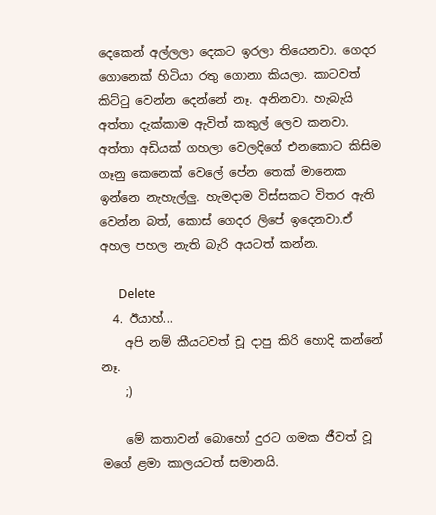දෙකෙන් අල්ලලා දෙකට ඉරලා තියෙනවා. ගෙදර ගොනෙක් හිටියා රතු ගොනා කියලා. කාටවත් කිට්ටු වෙන්න දෙන්නේ නෑ. අනිනවා. හැබැයි අත්තා දැක්කාම ඇවිත් කකුල් ලෙව කනවා. අත්තා අඩියක් ගහලා වෙලදිගේ එනකොට කිසිම ගෑනු කෙනෙක් වෙලේ පේන තෙක් මානෙක ඉන්නෙ නැහැල්ලු. හැමදාම විස්සකට විතර ඇති වෙන්න බත්, කොස් ගෙදර ලිපේ ඉදෙනවා.ඒ අහල පහල නැති බැරි අයටත් කන්න.

      Delete
  4. ඊයාහ්...
    අපි නම් කීයටවත් චූ දාපු කිරි හොදි කන්නේ නෑ.
    ;)

    මේ කතාවන් බොහෝ දුරට ගමක ජීවත් වූ මගේ ළමා කාලයටත් සමානයි.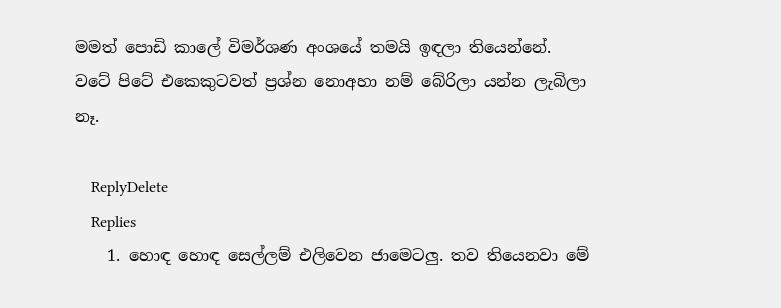මමත් පොඩි කාලේ විමර්ශණ අංශයේ තමයි ඉඳලා තියෙන්නේ. වටේ පිටේ එකෙකුටවත් ප්‍රශ්න නොඅහා නම් බේරිලා යන්න ලැබිලා නෑ.

    ReplyDelete
    Replies
    1. හොඳ හොඳ සෙල්ලම් එලිවෙන ජාමෙටලු. තව තියෙනවා මේ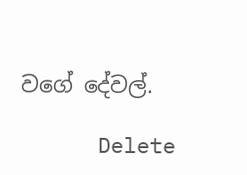වගේ දේවල්.

      Delete